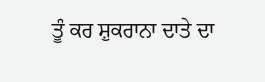ਤੂੰ ਕਰ ਸ਼ੁਕਰਾਨਾ ਦਾਤੇ ਦਾ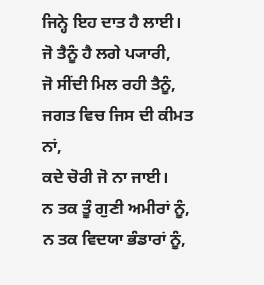ਜਿਨ੍ਹੇ ਇਹ ਦਾਤ ਹੈ ਲਾਈ।
ਜੋ ਤੈਨੂੰ ਹੈ ਲਗੇ ਪ੍ਯਾਰੀ,
ਜੋ ਸੀਂਦੀ ਮਿਲ ਰਹੀ ਤੈਨੂੰ,
ਜਗਤ ਵਿਚ ਜਿਸ ਦੀ ਕੀਮਤ ਨਾਂ,
ਕਦੇ ਚੋਰੀ ਜੋ ਨਾ ਜਾਈ।
ਨ ਤਕ ਤੂੰ ਗੁਣੀ ਅਮੀਰਾਂ ਨੂੰ,
ਨ ਤਕ ਵਿਦਯਾ ਭੰਡਾਰਾਂ ਨੂੰ,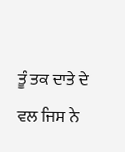ਤੂੰ ਤਕ ਦਾਤੇ ਦੇ ਵਲ ਜਿਸ ਨੇ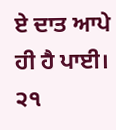ਏ ਦਾਤ ਆਪੇ ਹੀ ਹੈ ਪਾਈ। ੨੧